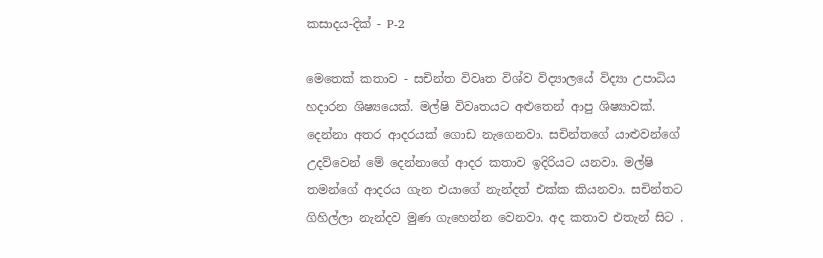කසාදය-දික් - P-2

මෙතෙක් කතාව - සචින්ත විවෘත විශ්ව විද්‍යාලයේ විද්‍යා උපාධිය හදාරන ශිෂ්‍යයෙක්. මල්ෂි විවෘතයට අළුතෙන් ආපු ශිෂ්‍යාවක්‍. දෙන්නා අතර ආදරයක් ගොඩ නැගෙනවා‍‍. සචින්තගේ යාළුවන්ගේ උදව්වෙන් මේ දෙන්නාගේ ආදර කතාව ඉදිරියට යනවා. මල්ෂි තමන්ගේ ආදරය ගැන එයාගේ නැන්දත් එක්ක කියනවා. සචින්තට ගිහිල්ලා නැන්දව මුණ ගැහෙන්න වෙනවා. අද කතාව එතැන් සිට .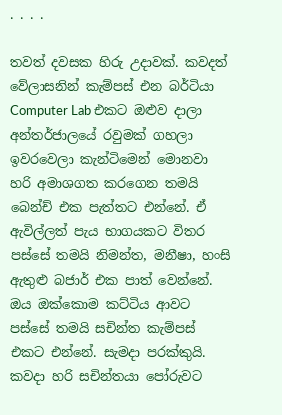. . . .

තවත් දවසක හිරු උදාවක්. කවදත් වේලාසනින් කැම්පස් එන බර්ටියා Computer Lab එකට ඔළුව දාලා අන්තර්ජාලයේ රවුමක් ගහලා ඉවරවෙලා කැන්ටිමෙන් මොනවා හරි අමාශගත කරගෙන තමයි බෙන්ච් එක පැත්තට එන්නේ. ඒ ඇවිල්ලත් පැය භාගයකට විතර පස්සේ තමයි නිමන්ත, මනීෂා, හංසි ඇතුළු බජාර් එක පාත් වෙන්නේ. ඔය ඔක්කොම කට්ටිය ආවට පස්සේ තමයි සචින්ත කැම්පස් එකට එන්නේ. සැමදා පරක්කුයි. කවදා හරි සචින්තයා පෝරුවට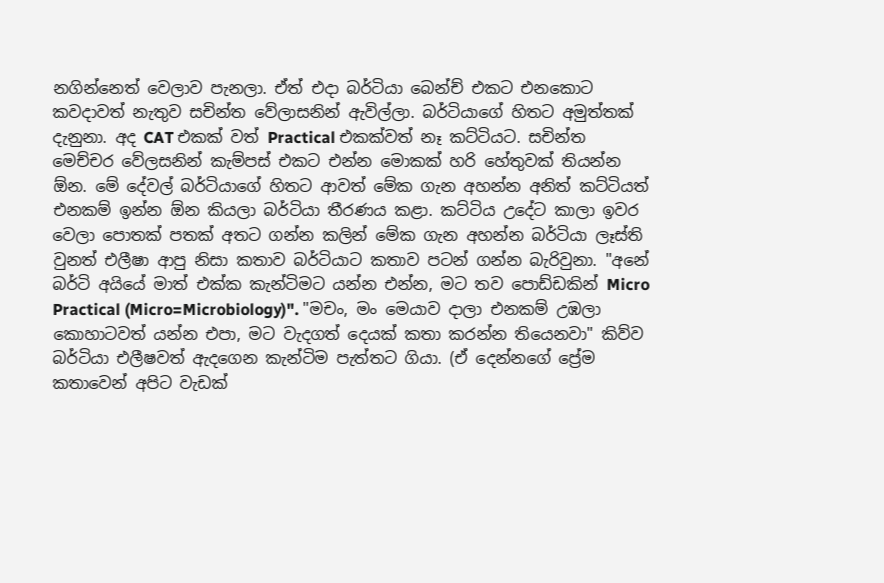නගින්නෙත් වෙලාව පැනලා. ඒත් එදා බර්ටියා බෙන්ච් එකට එනකොට කවදාවත් නැතුව සචින්ත වේලාසනින් ඇවිල්ලා. බර්ටියාගේ හිතට අමුත්තක් දැනුනා. අද CAT එකක් වත් Practical එකක්වත් නෑ කට්ටියට. සචින්ත මෙච්චර වේලසනින් කැම්පස් එකට එන්න මොකක් හරි හේතුවක් තියන්න ඕන. මේ දේවල් බර්ටියාගේ හිතට ආවත් මේක ගැන අහන්න අනිත් කට්ටියත් එනකම් ඉන්න ඕන කියලා බර්ටියා තීරණය කළා. කට්ටිය උදේට කාලා ඉවර වෙලා පොතක් පතක් අතට ගන්න කලින් මේක ගැන අහන්න බර්ටියා ලෑස්ති වුනත් එලීෂා ආපු නිසා කතාව බර්ටියාට කතාව පටන් ගන්න බැරිවුනා. "අනේ බර්ටි අයියේ මාත් එක්ක කැන්ටිමට යන්න එන්න, මට තව පොඩ්ඩකින් Micro Practical (Micro=Microbiology)". "මචං, මං මෙයාව දාලා එනකම් උඹලා කොහාටවත් යන්න එපා, මට වැදගත් දෙයක් කතා කරන්න තියෙනවා" කිව්ව බර්ටියා එලීෂවත් ඇදගෙන කැන්ටිම පැත්තට ගියා. (ඒ දෙන්නගේ ප්‍රේම කතාවෙන් අපිට වැඩක්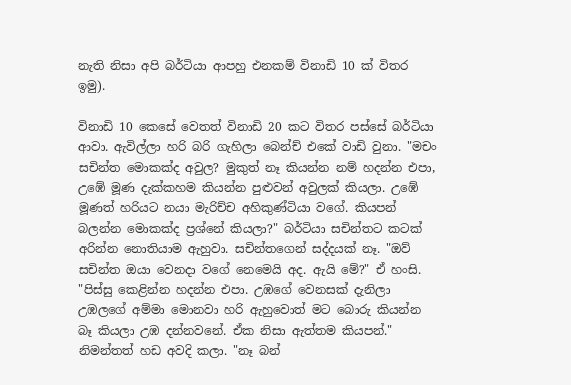නැති නිසා අපි බර්ටියා ආපහු එනකම් විනාඩි 10 ක් විතර ඉමු).

විනාඩි 10 කෙසේ වෙතත් විනාඩි 20 කට විතර පස්සේ බර්ටියා ආවා. ඇවිල්ලා හරි බරි ගැහිලා බෙන්ච් එකේ වාඩි වුනා. "මචං සචින්ත මොකක්ද අවුල? මුකුත් නෑ කියන්න නම් හදන්න එපා, උඹේ මූණ දැක්කහම කියන්න පුළුවන් අවුලක් කියලා. උඹේ මූණත් හරියට නයා මැරිච්ච අහිකුණ්ටියා වගේ. කියපන් බලන්න මොකක්ද ප්‍රශ්නේ කියලා?" බර්ටියා සචින්තට කටක් අරින්න නොතියාම ඇහුවා. සචින්තගෙන් සද්දයක් නෑ‍. "ඔව් සචින්ත ඔයා වෙනදා වගේ නෙමෙයි අද. ඇයි මේ?" ඒ හංසි. "පිස්සු කෙළින්න හදන්න එපා. උඹගේ වෙනසක් දැනිලා උඹලගේ අම්මා මොනවා හරි ඇහුවොත් මට බොරු කියන්න බෑ කියලා උඹ දන්නවනේ. ඒක නිසා ඇත්තම කියපන්." නිමන්තත් හඩ අවදි කලා. "නෑ බන්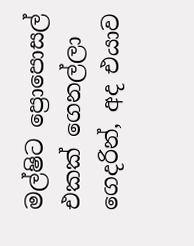මල්ෂිට ප්‍රොපොසල් එකක් ගෙනල්ලා ගෙදරින්, අද එයාව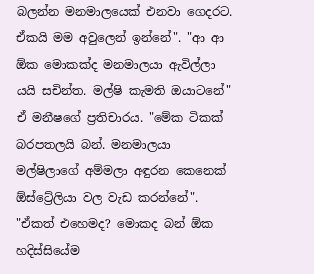බලන්න මනමාලයෙක් එනවා ගෙදරට. ඒකයි මම අවුලෙන් ඉන්නේ". "ආ ආ ඕක මොකක්ද මනමාලයා ඇවිල්ලා යයි සචින්ත. මල්ෂි කැමති ඔයාටනේ" ඒ මනීෂගේ ප්‍රතිචාරය. "මේක ටිකක් බරපතලයි බන්. මනමාලයා මල්ෂිලාගේ අම්මලා අඳුරන කෙනෙක් ඕස්ට්‍රේලියා වල වැඩ කරන්නේ". "ඒකත් එහෙමද? මොකද බන් ඕක හදිස්සියේම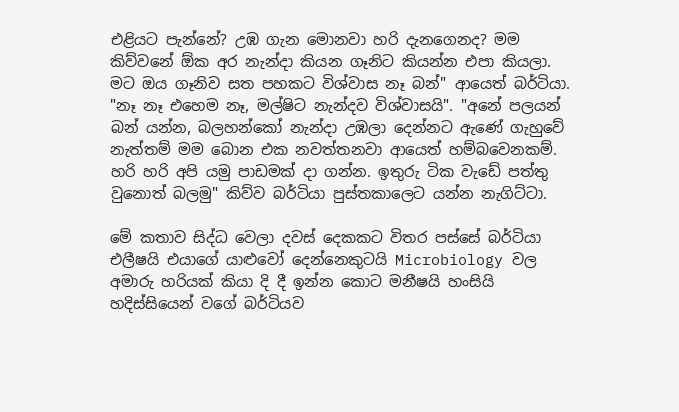එළියට පැන්නේ? උඹ ගැන මොනවා හරි දැනගෙනද? මම කිව්වනේ ඕක අර නැන්දා කියන ගෑනිට කියන්න එපා කියලා. මට ඔය ගෑනිව සත පහකට විශ්වාස නෑ බන්" ආයෙත් බර්ටියා. "නෑ නෑ එහෙම නෑ, මල්ෂිට නැන්දව විශ්වාසයි". "අනේ පලයන් බන් යන්න, බලහන්කෝ නැන්දා උඹලා දෙන්නට ඇණේ ගැහුවේ නැත්තම් මම බොන එක නවත්තනවා ආයෙත් හම්බවෙනකම්. හරි හරි අපි යමු පාඩමක් දා ගන්න. ඉතුරු ටික වැඩේ පත්තු වුනොත් බලමු" කිව්ව බර්ටියා පුස්තකාලෙට යන්න නැගිට්ටා.

මේ කතාව සිද්ධ වෙලා දවස් දෙකකට විතර පස්සේ බර්ටියා එලීෂයි එයාගේ යාළුවෝ දෙන්නෙකුටයි Microbiology වල අමාරු හරියක් කියා දි දී ඉන්න කොට මනීෂයි හංසියි හදිස්සියෙන් වගේ බර්ටියව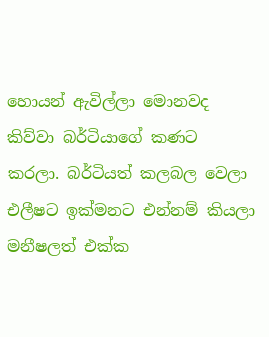හොයන් ඇවිල්ලා මොනවද කිව්වා බර්ටියාගේ කණට කරලා. බර්ටියත් කලබල වෙලා එලීෂට ඉක්මනට එන්නම් කියලා මනීෂලත් එක්ක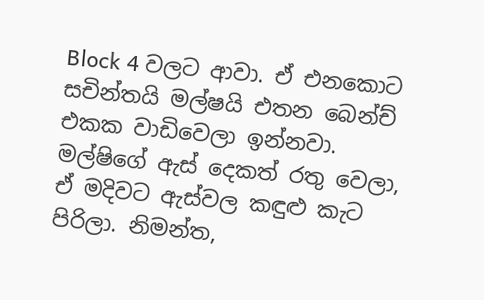Block 4 වලට ආවා. ඒ එනකොට සචින්තයි මල්ෂයි එතන බෙන්ච් එකක වාඩිවෙලා ඉන්නවා. මල්ෂිගේ ඇස් දෙකත් රතු වෙලා, ඒ මදිවට ඇස්වල කඳුළු කැට පිරිලා. නිමන්ත,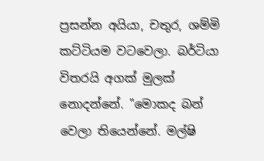ප්‍රසන්න අයියා, චතුර, ශම්මි කට්ටියම වටවෙලා. බර්ටියා විතරයි අගක් මුලක් නොදන්නේ. "මොකද බන් වෙලා තියෙන්නේ. මල්ෂි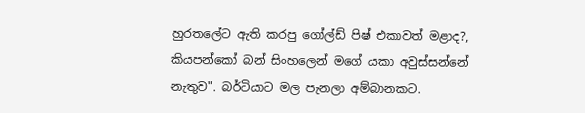හුරතලේට ඇති කරපු ගෝල්ඩ් පිෂ් එකාවත් මළාද?, කියපන්කෝ බන් සිංහලෙන් මගේ යකා අවුස්සන්නේ නැතුව". බර්ටියාට මල පැනලා අම්බානකට.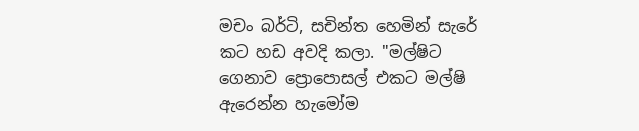මචං බර්ටි, සචින්ත හෙමින් සැරේ කට හඩ අවදි කලා. "මල්ෂිට ගෙනාව ප්‍රොපොසල් එකට මල්ෂි ඇරෙන්න හැමෝම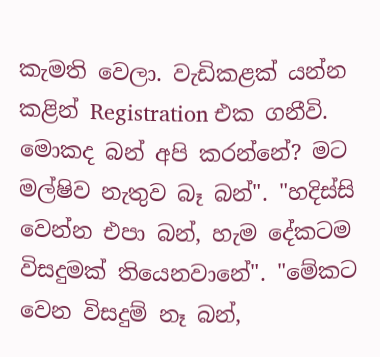කැමති වෙලා. වැඩිකළක් යන්න කළින් Registration එක ගනීවි. මොකද බන් අපි කරන්නේ? මට මල්ෂිව නැතුව බෑ බන්". "හදිස්සි වෙන්න එපා බන්, හැම දේකටම විසදුමක් තියෙනවානේ". "මේකට වෙන විසදුම් නෑ බන්,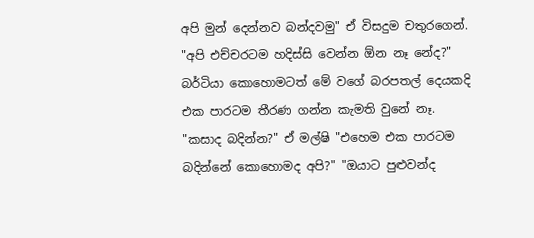අපි මුන් දෙන්නව බන්දවමු" ඒ විසදුම චතුරගෙන්. "අපි එච්චරටම හදිස්සි වෙන්න ඕන නෑ නේද?" බර්ටියා කොහොමටත් මේ වගේ බරපතල් දෙයකදි එක පාරටම තීරණ ගන්න කැමති වුනේ නෑ. "කසාද බදින්න?" ඒ මල්ෂි "එහෙම එක පාරටම බදින්නේ කොහොමද අපි?" "ඔයාට පුළුවන්ද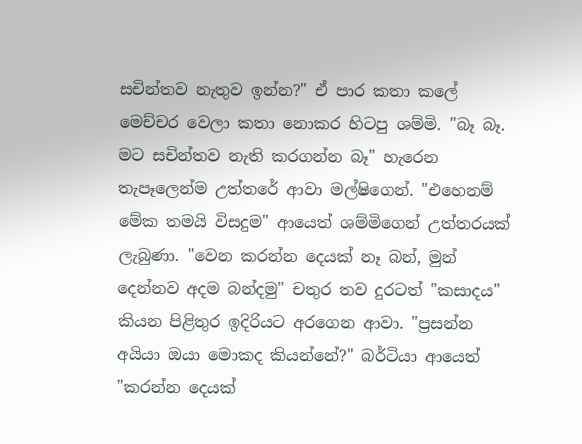සචින්තව නැතුව ඉන්න?" ඒ පාර කතා කලේ මෙච්චර වෙලා කතා නොකර හිටපු ශම්මි. "බෑ බෑ. මට සචින්තව නැති කරගන්න බෑ" හැරෙන තැපෑලෙන්ම උත්තරේ ආවා මල්ෂිගෙන්. "එහෙනම් මේක තමයි විසදුම" ආයෙත් ශම්මිගෙන් උත්තරයක් ලැබුණා. "වෙන කරන්න දෙයක් නෑ බන්, මුන් දෙන්නව අදම බන්දමු" චතුර තව දුරටත් "කසාදය" කියන පිළිතුර ඉදිරියට අරගෙන ආවා. "ප්‍රසන්න අයියා ඔයා මොකද කියන්නේ?" බර්ටියා ආයෙත් "කරන්න දෙයක්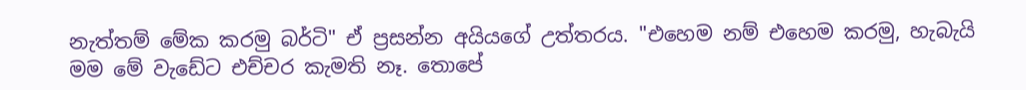නැත්තම් මේක කරමු බර්ටි" ඒ ප්‍රසන්න අයියගේ උත්තරය. "එහෙම නම් එහෙම කරමු, හැබැයි මම මේ වැඩේට එච්චර කැමති නෑ. තොපේ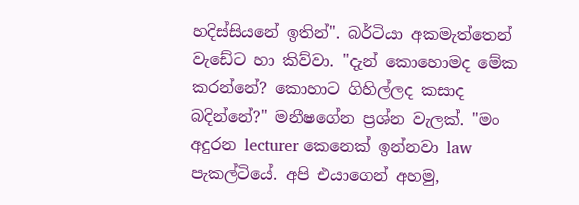හදිස්සියනේ ඉතින්". බර්ටියා අකමැත්තෙන් වැඩේට හා කිව්වා. "දැන් කොහොමද මේක කරන්නේ? කොහාට ගිහිල්ලද කසාද බදින්නේ?" මනීෂගේන ප්‍රශ්න වැලක්. "මං අදුරන lecturer කෙනෙක් ඉන්නවා law පැකල්ටියේ. අපි එයාගෙන් අහමු,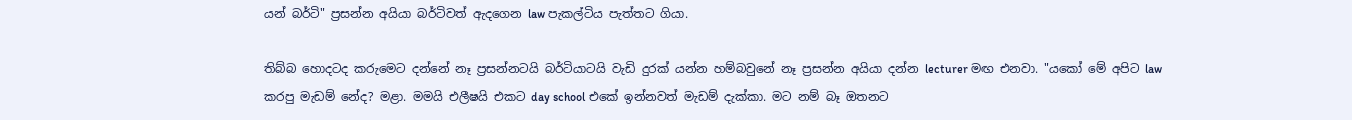යන් බර්ටි" ප්‍රසන්න අයියා බර්ටිවත් ඇදගෙන law පැකල්ටිය පැත්තට ගියා.

තිබ්බ හොදටද කරුමෙට දන්නේ නෑ ප්‍රසන්නටයි බර්ටියාටයි වැඩි දුරක් යන්න හම්බවුනේ නෑ ප්‍රසන්න අයියා දන්න lecturer මඟ එනවා. "යකෝ මේ අපිට law කරපු මැඩම් නේද? මළා. මමයි එලීෂයි එකට day school එකේ ඉන්නවත් මැඩම් දැක්කා. මට නම් බෑ ඔතනට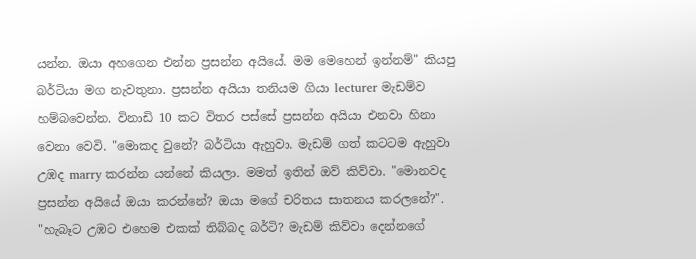යන්න. ඔයා අහගෙන එන්න ප්‍රසන්න අයියේ. මම මෙහෙන් ඉන්නම්" කියපු බර්ටියා මග නැවතුනා‍. ප්‍රසන්න අයියා තනියම ගියා lecturer මැඩම්ව හම්බවෙන්න. විනාඩි 10 කට විතර පස්සේ ප්‍රසන්න අයියා එනවා හිනා වෙනා වෙවි. "මොකද වුනේ? බර්ටියා ඇහුවා. මැඩම් ගත් කටටම ඇහුවා උඹද marry කරන්න යන්නේ කියලා. මමත් ඉතින් ඔව් කිව්වා. "මොනවද ප්‍රසන්න අයියේ ඔයා කරන්නේ? ඔයා මගේ චරිතය සාතනය කරලනේ?". "හැබෑට උඹට එහෙම එකක් තිබ්බද බර්ටි? මැඩම් කිව්වා දෙන්නගේ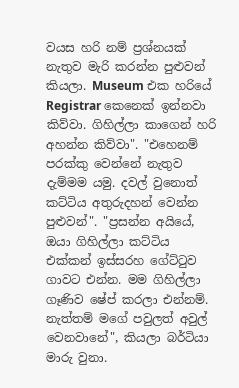වයස හරි නම් ප්‍රශ්නයක් නැතුව මැරි කරන්න පුළුවන් කියලා. Museum එක හරියේ Registrar කෙනෙක් ඉන්නවා කිව්වා. ගිහිල්ලා කාගෙන් හරි අහන්න කිව්වා". "එහෙනම් පරක්කු වෙන්නේ නැතුව දැම්මම යමු. දවල් වුනොත් කට්ටිය අතුරුදහන් වෙන්න පුළුවන්". "ප්‍රසන්න අයියේ, ඔයා ගිහිල්ලා කට්ටිය එක්කන් ඉස්සරහ ගේට්ටුව ගාවට එන්න. මම ගිහිල්ලා ගෑණිව ෂේප් කරලා එන්නම්. නැත්තම් මගේ පවුලත් අවුල් වෙනවානේ", කියලා බර්ටියා මාරු වුනා‍.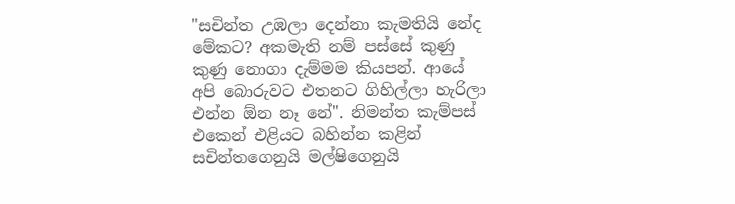"සචින්ත උඹලා දෙන්නා කැමතියි නේද මේකට? අකමැති නම් පස්සේ කුණු කුණු නොගා දැම්මම කියපන්. ආයේ අපි බොරුවට එතනට ගිහිල්ලා හැරිලා එන්න ඕන නෑ නේ". නිමන්ත කැම්පස් එකෙන් එළියට බහින්න කළින් සචින්තගෙනුයි මල්ෂිගෙනුයි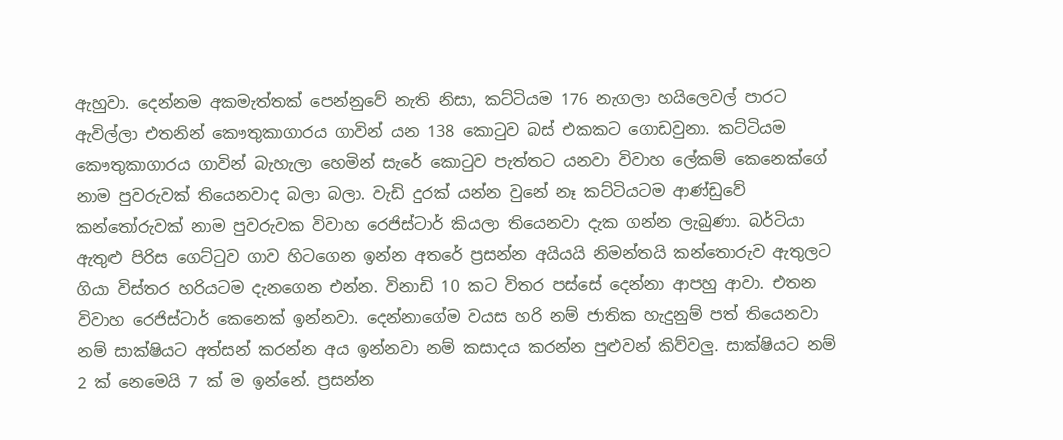ඇහුවා. දෙන්නම අකමැත්තක් පෙන්නුවේ නැති නිසා, කට්ටියම 176 නැගලා හයිලෙවල් පාරට ඇවිල්ලා එතනින් කෞතුකාගාරය ගාවින් යන 138 කොටුව බස් එකකට ගොඩවුනා. කට්ටියම කෞතුකාගාරය ගාවින් බැහැලා හෙමින් සැරේ කොටුව පැත්තට යනවා විවාහ ලේකම් කෙනෙක්ගේ නාම පුවරුවක් තියෙනවාද බලා බලා. වැඩි දුරක් යන්න වුනේ නෑ කට්ටියටම ආණ්ඩුවේ කන්තෝරුවක් නාම පුවරුවක විවාහ රෙජිස්ටාර් කියලා තියෙනවා දැක ගන්න ලැබුණා. බර්ටියා ඇතුළු පිරිස ගෙට්ටුව ගාව හිටගෙන ඉන්න අතරේ ප්‍රසන්න අයියයි නිමන්තයි කන්තොරුව ඇතුලට ගියා විස්තර හරියටම දැනගෙන එන්න. විනාඩි 10 කට විතර පස්සේ දෙන්නා ආපහු ආවා. එතන විවාහ රෙජිස්ටාර් කෙනෙක් ඉන්නවා. දෙන්නාගේම වයස හරි නම් ජාතික හැදුනුම් පත් තියෙනවා නම් සාක්ෂියට අත්සන් කරන්න අය ඉන්නවා නම් කසාදය කරන්න පුළුවන් කිව්වලු. සාක්ෂියට නම් 2 ක් නෙමෙයි 7 ක් ම ඉන්නේ. ප්‍රසන්න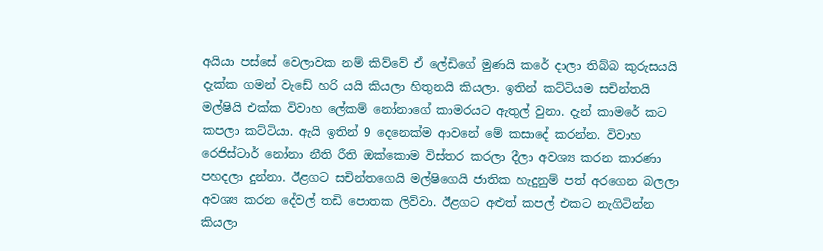අයියා පස්සේ වෙලාවක නම් කිව්වේ ඒ ලේඩිගේ මුණයි කරේ දාලා තිබ්බ කුරුසයයි දැක්ක ගමන් වැඩේ හරි යයි කියලා හිතුනයි කියලා. ඉතින් කට්ටියම සචින්තයි මල්ෂියි එක්ක විවාහ ලේකම් නෝනාගේ කාමරයට ඇතුල් වුනා. දැන් කාමරේ කට කපලා කට්ටියා. ඇයි ඉතින් 9 දෙනෙක්ම ආවනේ මේ කසාදේ කරන්න‍. විවාහ රෙජිස්ටාර් නෝනා නීති රීති ඔක්කොම විස්තර කරලා දීලා අවශ්‍ය කරන කාරණා පහදලා දුන්නා. ඊළගට සචින්තගෙයි මල්ෂිගෙයි ජාතික හැදුනුම් පත් අරගෙන බලලා අවශ්‍ය කරන දේවල් තඩි පොතක ලිව්වා‍‍. ඊළගට අළුත් කපල් එකට නැගිටින්න කියලා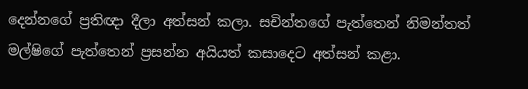දෙන්නගේ ප්‍රතිඥා දීලා අත්සන් කලා. සචින්තගේ පැත්තෙන් නිමන්තත් මල්ෂිගේ පැත්තෙන් ප්‍රසන්න අයියත් කසාදෙට අත්සන් කළා.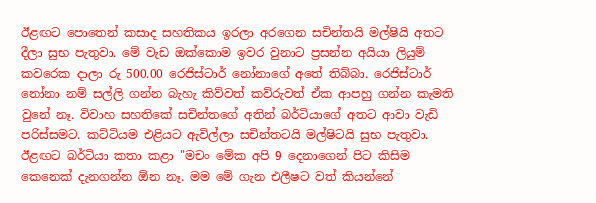ඊළඟට පොතෙන් කසාද සහතිකය ඉරලා අරගෙන සචින්තයි මල්ෂියි අතට දීලා සුභ පැතුවා. මේ වැඩ ඔක්කොම ඉවර වුනාට ප්‍රසන්න අයියා ලියුම් කවරෙක දාලා රු 500.00 රෙජිස්ටාර් නෝනාගේ අතේ තිබ්බා. රෙජිස්ටාර් නෝනා නම් සල්ලි ගන්න බැහැ කිව්වත් කව්රුවත් ඒක ආපහු ගන්න කැමති වුනේ නෑ. විවාහ සහතිකේ සචින්තගේ අතින් බර්ටියාගේ අතට ආවා වැඩි පරිස්සමට. කට්ටියම එළියට ඇවිල්ලා සචින්තටයි මල්ෂිටයි සුභ පැතුවා. ඊළඟට බර්ටියා කතා කළා "මචං මේක අපි 9 දෙනාගෙන් පිට කිසිම කෙනෙක් දැනගන්න ඕන නෑ. මම මේ ගැන එලීෂට වත් කියන්නේ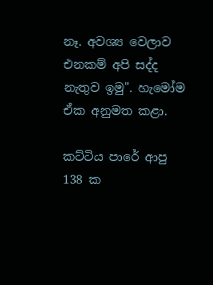නෑ. අවශ්‍ය වෙලාව එනකම් අපි සද්ද නැතුව ඉමු". හැමෝම ඒක අනුමත කළා.

කට්ටිය පාරේ ආපු 138 ක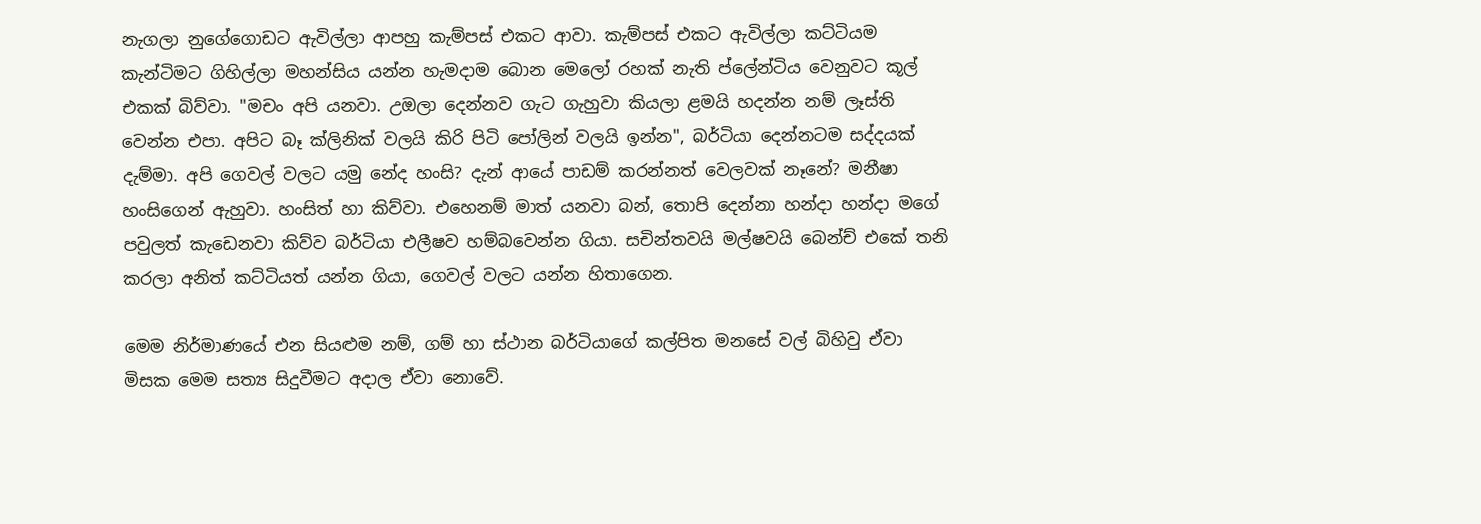නැගලා නුගේගොඩට ඇවිල්ලා ආපහු කැම්පස් එකට ආවා. කැම්පස් එකට ඇවිල්ලා කට්ටියම කැන්ටිමට ගිහිල්ලා මහන්සිය යන්න හැමදාම බොන මෙලෝ රහක් නැති ප්ලේන්ටිය වෙනුවට කූල් එකක් බිව්වා. "මචං අපි යනවා. උඔලා දෙන්නව ගැට ගැහුවා කියලා ළමයි හදන්න නම් ලෑස්ති වෙන්න එපා. අපිට බෑ ක්ලිනික් වලයි කිරි පිටි පෝලින් වලයි ඉන්න", බර්ටියා දෙන්නටම සද්දයක් දැම්මා. අපි ගෙවල් වලට යමු නේද හංසි? දැන් ආයේ පාඩම් කරන්නත් වෙලවක් නෑනේ? මනීෂා හංසිගෙන් ඇහුවා. හංසිත් හා කිව්වා. එහෙනම් මාත් යනවා බන්, තොපි දෙන්නා හන්දා හන්දා මගේ පවුලත් කැඩෙනවා කිව්ව බර්ටියා එලීෂව හම්බවෙන්න ගියා. සචින්තවයි මල්ෂවයි බෙන්ච් එකේ තනි කරලා අනිත් කට්ටියත් යන්න ගියා, ගෙවල් වලට යන්න හිතාගෙන.

මෙම නිර්මාණයේ එන සියළුම නම්, ගම් හා ස්ථාන බර්ටියාගේ කල්පිත මනසේ වල් බිහිවු ඒවා මිසක මෙම සත්‍ය සිදුවීමට අදාල ඒවා නොවේ.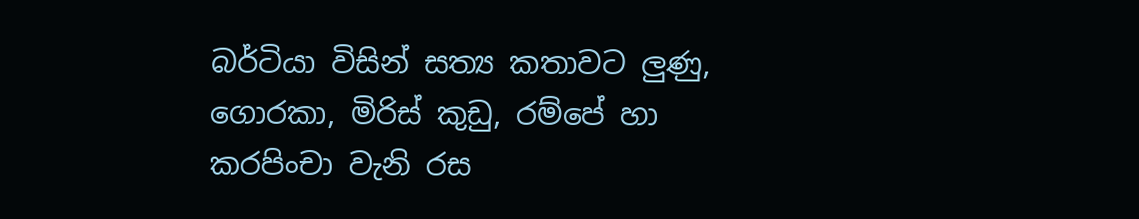බර්ටියා විසින් සත්‍ය කතාවට ලුණු, ගොරකා, මිරිස් කුඩු, රම්පේ හා කරපිංචා වැනි රස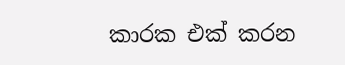කාරක එක් කරන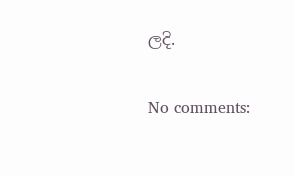ලදි.

No comments: